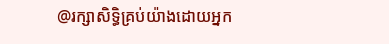@រក្សាសិទ្ធិគ្រប់យ៉ាងដោយអ្នក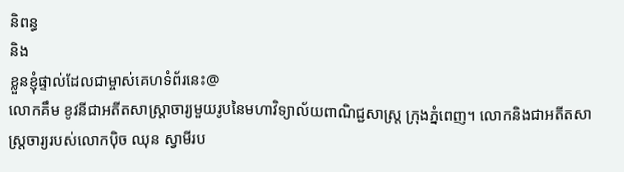និពន្ធ
និង
ខ្លួនខ្ញុំផ្ទាល់ដែលជាម្ចាស់គេហទំព័រនេះ@
លោកគឹម ខូវនីជាអតីតសាស្ត្រាចារ្យមួយរូបនៃមហាវិទ្យាល័យពាណិជ្ជសាស្រ្ត ក្រុងភ្នំពេញ។ លោកនិងជាអតីតសាស្ត្រចារ្យរបស់លោកប៉ិច ឈុន ស្វាមីរប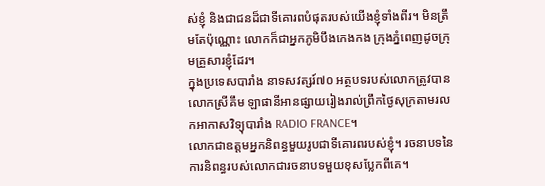ស់ខ្ញុំ និងជាជនដ៏ជាទីគោរពបំផុតរបស់យើងខ្ញុំទាំងពីរ។ មិនត្រឹមតែប៉ុណ្ណោះ លោកក៏ជាអ្នកភូមិបឹងកេងកង ក្រុងភ្នំពេញដូចក្រុមគ្រួសារខ្ញុំដែរ។
ក្នុងប្រទេសបារាំង នាទសវត្សរ៍៧០ អត្ថបទរបស់លោកត្រូវបានលោកស្រីគឹម ឡាផានីអានផ្សាយរៀងរាល់ព្រឹកថ្ងៃសុក្រតាមរលកអាកាសវិទ្យុបារាំង RADIO FRANCE។
លោកជាឧត្តមអ្នកនិពន្ធមួយរូបជាទីគោរពរបស់ខ្ញុំ។ រចនាបទនៃការនិពន្ធរបស់លោកជារចនាបទមួយខុសប្លែកពីគេ។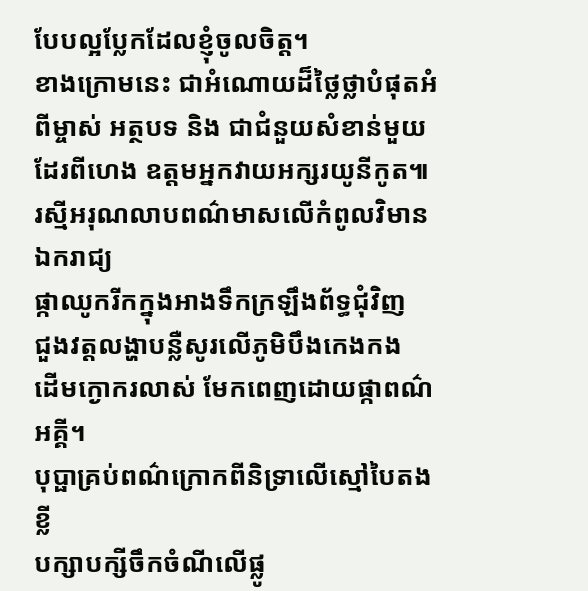បែបល្អប្លែកដែលខ្ញុំចូលចិត្ត។
ខាងក្រោមនេះ ជាអំណោយដ៏ថ្លៃថ្លាបំផុតអំពីម្ចាស់ អត្ថបទ និង ជាជំនួយសំខាន់មួយដែរពីហេង ឧត្តមអ្នកវាយអក្សរយូនីកូត៕
រស្មីអរុណលាបពណ៌មាសលើកំពូលវិមានឯករាជ្យ
ផ្កាឈូករីកក្នុងអាងទឹកក្រឡឹងព័ទ្ធជុំវិញ
ជួងវត្តលង្ហាបន្លឺសូរលើភូមិបឹងកេងកង
ដើមក្ងោករលាស់ មែកពេញដោយផ្កាពណ៌អគ្គី។
បុប្ផាគ្រប់ពណ៌ក្រោកពីនិទ្រាលើស្មៅបៃតងខ្លី
បក្សាបក្សីចឹកចំណីលើផ្លូ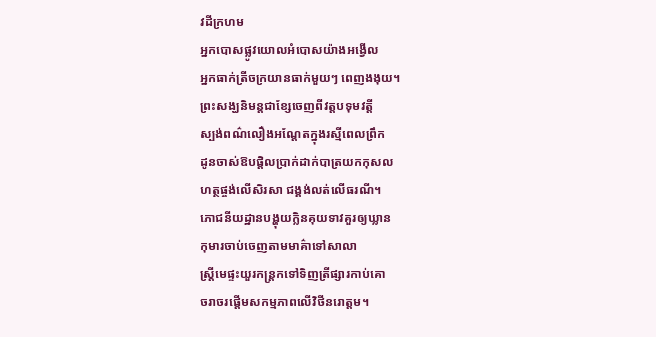វដីក្រហម
អ្នកបោសផ្លូវយោលអំបោសយ៉ាងអង្វើល
អ្នកធាក់ត្រីចក្រយានធាក់មួយៗ ពេញងងុយ។
ព្រះសង្ឃនិមន្តជាខ្សែចេញពីវត្តបទុមវត្តី
ស្បង់ពណ៌លឿងអណ្តែតក្នុងរស្មីពេលព្រឹក
ដូនចាស់ឱបផ្តិលប្រាក់ដាក់បាត្រយកកុសល
ហត្ថផ្ចង់លើសិរសា ជង្គង់លត់លើធរណី។
ភោជនីយដ្ឋានបង្ហុយក្លិនគុយទាវគួរឲ្យឃ្លាន
កុមារចាប់ចេញតាមមាគ៌ាទៅសាលា
ស្ត្រីមេផ្ទះយួរកន្ត្រកទៅទិញត្រីផ្សារកាប់គោ
ចរាចរផ្តើមសកម្មភាពលើវិថីនរោត្តម។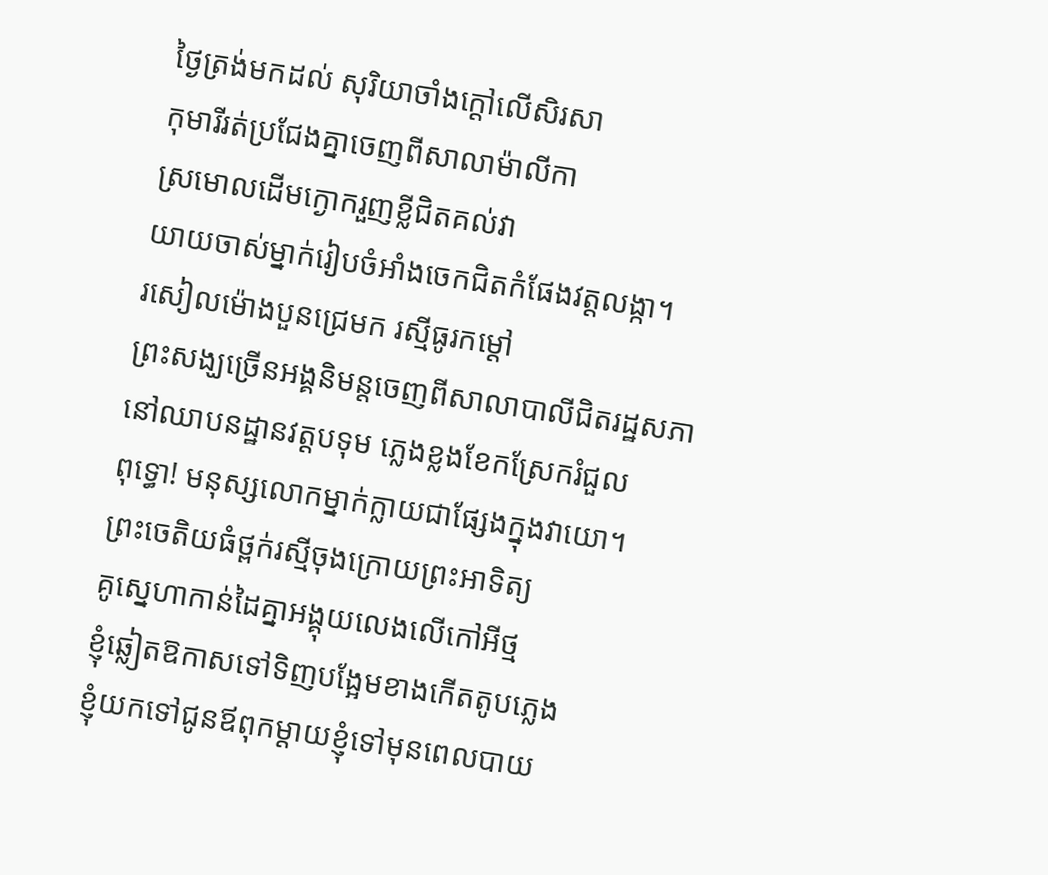ថ្ងៃត្រង់មកដល់ សុរិយាចាំងក្តៅលើសិរសា
កុមារីរត់ប្រជែងគ្នាចេញពីសាលាម៉ាលីកា
ស្រមោលដើមក្ងោករួញខ្លីជិតគល់វា
យាយចាស់ម្នាក់រៀបចំអាំងចេកជិតកំផែងវត្តលង្កា។
រសៀលម៉ោងបួនជ្រេមក រស្មីធូរកម្តៅ
ព្រះសង្ឃច្រើនអង្គនិមន្តចេញពីសាលាបាលីជិតរដ្ឋសភា
នៅឈាបនដ្ឋានវត្តបទុម ភ្លេងខ្លងខែកស្រែករំជួល
ពុទ្ធោ! មនុស្សលោកម្នាក់ក្លាយជាផ្សែងក្នុងវាយោ។
ព្រះចេតិយធំថ្ពក់រស្មីចុងក្រោយព្រះអាទិត្យ
គូស្នេហាកាន់ដៃគ្នាអង្គុយលេងលើកៅអីថ្ម
ខ្ញុំឆ្លៀតឱកាសទៅទិញបង្អែមខាងកើតតូបភ្លេង
ខ្ញុំយកទៅជូនឪពុកម្តាយខ្ញុំទៅមុនពេលបាយ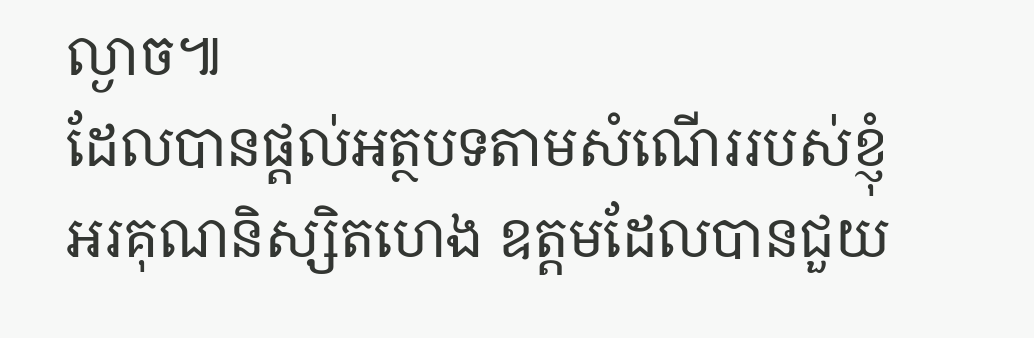ល្ងាច៕
ដែលបានផ្តល់អត្ថបទតាមសំណើររបស់ខ្ញុំ
អរគុណនិស្សិតហេង ឧត្តមដែលបានជួយ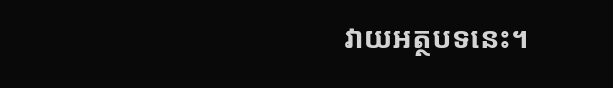វាយអត្ថបទនេះ។